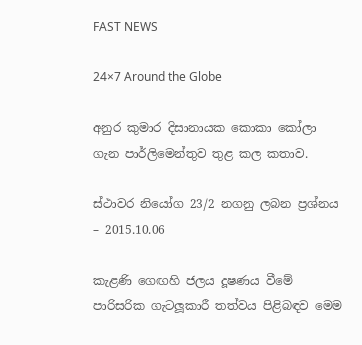FAST NEWS

24×7 Around the Globe

අනුර කුමාර දිසානායක කොකා කෝලා ගැන පාර්ලිමෙන්තුව තුළ කල කතාව.

ස්ථාවර නියෝග 23/2 නගනු ලබන ප්‍රශ්නය – 2015.10.06

කැළණි ගෙඟහි ජලය දූෂණය වීමේ පාරිසරික ගැටලූකාරී තත්වය පිළිබඳව මෙම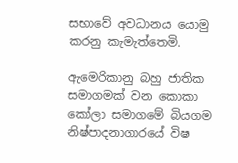සභාවේ අවධානය යොමු කරනු කැමැත්තෙමි.

ඇමෙරිකානු බහු ජාතික සමාගමක් වන කොකා කෝලා සමාගමේ බියගම නිෂ්පාදනාගාරයේ විෂ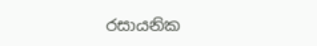රසායනික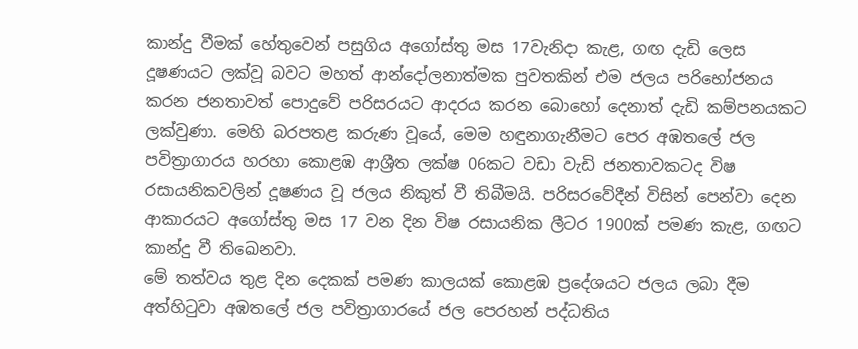කාන්දු වීමක් හේතුවෙන් පසුගිය අගෝස්තු මස 17වැනිදා කැළ‚ ගඟ දැඩි ලෙස දූෂණයට ලක්වූ බවට මහත් ආන්දෝලනාත්මක පුවතකින් එම ජලය පරිභෝජනය කරන ජනතාවත් පොදුවේ පරිසරයට ආදරය කරන බොහෝ දෙනාත් දැඩි කම්පනයකට ලක්වුණා. මෙහි බරපතළ කරුණ වූයේ, මෙම හඳුනාගැනීමට පෙර අඹතලේ ජල පවිත්‍රාගාරය හරහා කොළඹ ආශ්‍රීත ලක්ෂ 06කට වඩා වැඩි ජනතාවකටද විෂ රසායනිකවලින් දූෂණය වූ ජලය නිකුත් වී තිබීමයි. පරිසරවේදීන් විසින් පෙන්වා දෙන ආකාරයට අගෝස්තු මස 17 වන දින විෂ රසායනික ලීටර 1900ක් පමණ කැළ‚ ගඟට කාන්දු වී තිඛෙනවා.
මේ තත්වය තුළ දින දෙකක් පමණ කාලයක් කොළඹ ප්‍රදේශයට ජලය ලබා දීම අත්හිටුවා අඹතලේ ජල පවිත්‍රාගාරයේ ජල පෙරහන් පද්ධතිය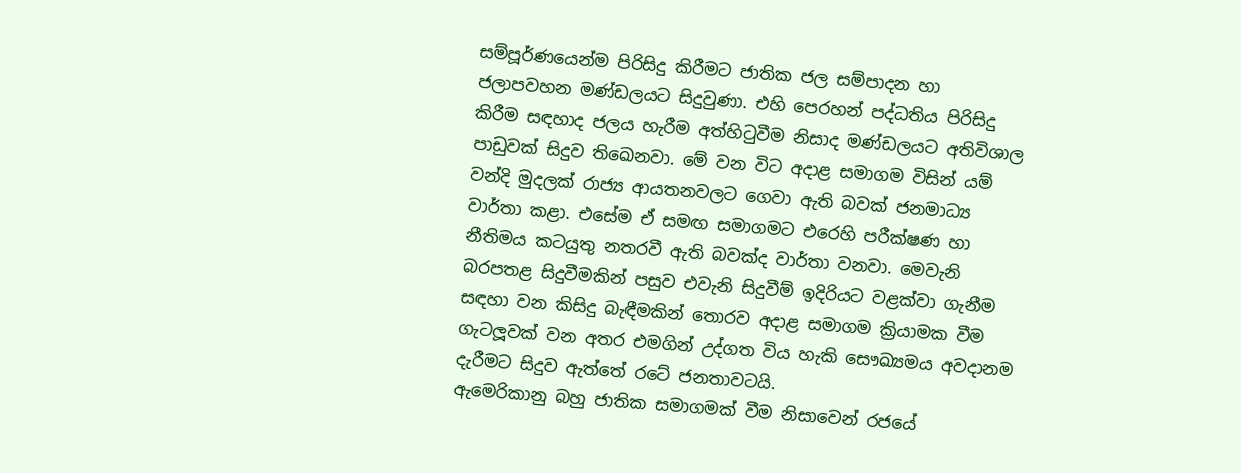සම්පූර්ණයෙන්ම පිරිසිදු කිරීමට ජාතික ජල සම්පාදන හා ජලාපවහන මණ්ඩලයට සිදුවුණා. එහි පෙරහන් පද්ධතිය පිරිසිදු කිරීම සඳහාද ජලය හැරීම අත්හිටුවීම නිසාද මණ්ඩලයට අතිවිශාල පාඩුවක් සිදුව තිඛෙනවා. මේ වන විට අදාළ සමාගම විසින් යම් වන්දි මුදලක් රාජ්‍ය ආයතනවලට ගෙවා ඇති බවක් ජනමාධ්‍ය වාර්තා කළා. එසේම ඒ සමඟ සමාගමට එරෙහි පරීක්ෂණ හා නීතිමය කටයුතු නතරවී ඇති බවක්ද වාර්තා වනවා. මෙවැනි බරපතළ සිදුවීමකින් පසුව එවැනි සිදුවීම් ඉදිරියට වළක්වා ගැනීම සඳහා වන කිසිදු බැඳීමකින් තොරව අදාළ සමාගම ක්‍රියාමක වීම ගැටලූවක් වන අතර එමගින් උද්ගත විය හැකි සෞඛ්‍යමය අවදානම දැරීමට සිදුව ඇත්තේ රටේ ජනතාවටයි.
ඇමෙරිකානු බහු ජාතික සමාගමක් වීම නිසාවෙන් රජයේ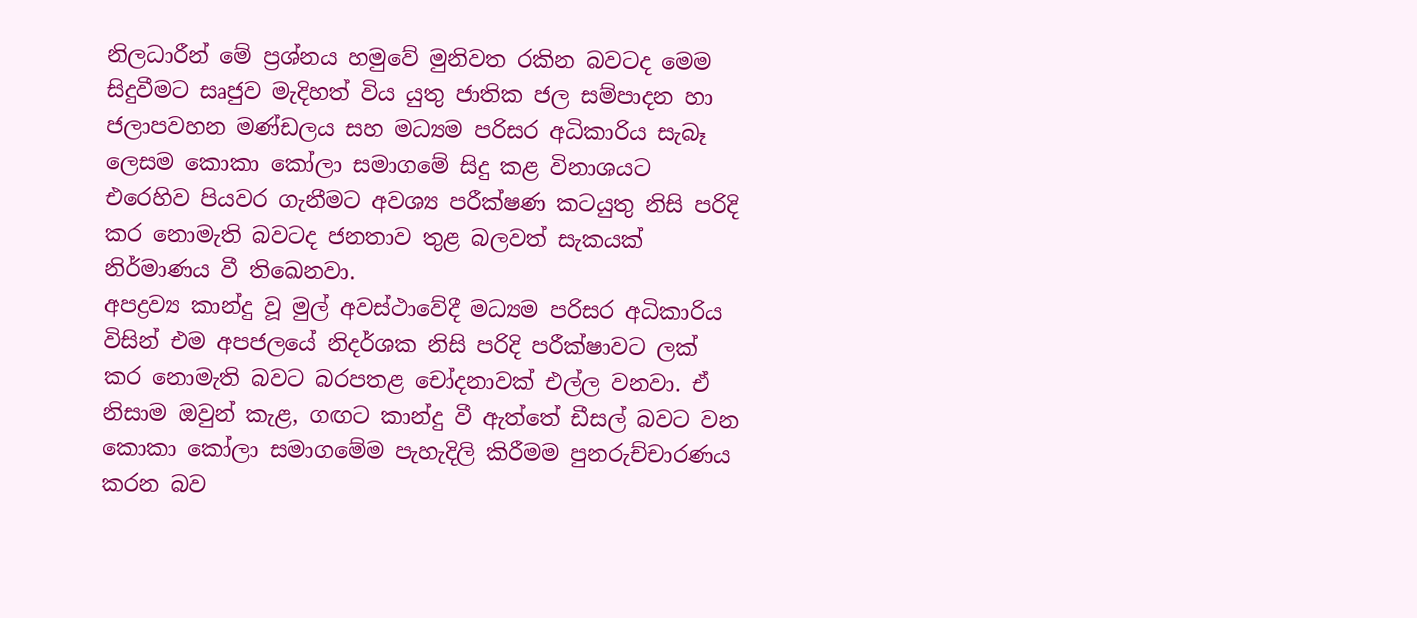නිලධාරීන් මේ ප්‍රශ්නය හමුවේ මුනිවත රකින බවටද මෙම සිදුවීමට සෘජුව මැදිහත් විය යුතු ජාතික ජල සම්පාදන හා ජලාපවහන මණ්ඩලය සහ මධ්‍යම පරිසර අධිකාරිය සැබෑ ලෙසම කොකා කෝලා සමාගමේ සිදු කළ විනාශයට එරෙහිව පියවර ගැනීමට අවශ්‍ය පරීක්ෂණ කටයුතු නිසි පරිදි කර නොමැති බවටද ජනතාව තුළ බලවත් සැකයක් නිර්මාණය වී තිඛෙනවා.
අපද්‍රව්‍ය කාන්දු වූ මුල් අවස්ථාවේදී මධ්‍යම පරිසර අධිකාරිය විසින් එම අපජලයේ නිදර්ශක නිසි පරිදි පරීක්ෂාවට ලක් කර නොමැති බවට බරපතළ චෝදනාවක් එල්ල වනවා. ඒ නිසාම ඔවුන් කැළ‚ ගඟට කාන්දු වී ඇත්තේ ඩීසල් බවට වන කොකා කෝලා සමාගමේම පැහැදිලි කිරීමම පුනරුච්චාරණය කරන බව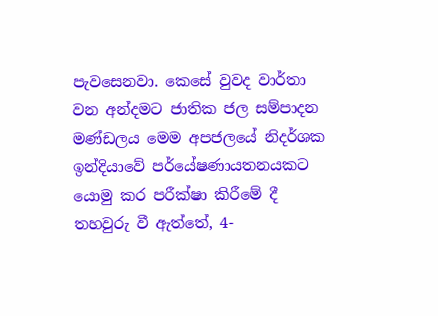පැවසෙනවා. කෙසේ වුවද වාර්තා වන අන්දමට ජාතික ජල සම්පාදන මණ්ඩලය මෙම අපජලයේ නිදර්ශක ඉන්දියාවේ පර්යේෂණායතනයකට යොමු කර පරීක්ෂා කිරීමේ දී තහවුරු වී ඇත්තේ, 4-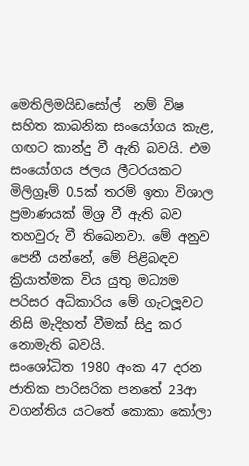මෙතිලිමයිඩසෝල්  නම් විෂ සහිත කාබනික සංයෝගය කැළ‚ ගඟට කාන්දු වී ඇති බවයි. එම සංයෝගය ජලය ලීටරයකට මිලිග්‍රෑම් 0.5ක් තරම් ඉතා විශාල ප්‍රමාණයක් මිශ්‍ර වී ඇති බව තහවුරු වී තිඛෙනවා. මේ අනුව පෙනී යන්නේ, මේ පිළිබඳව ක්‍රියාත්මක විය යුතු මධ්‍යම පරිසර අධිකාරිය මේ ගැටලූවට නිසි මැදිහත් වීමක් සිදු කර නොමැති බවයි.
සංශෝධිත 1980 අංක 47 දරන ජාතික පාරිසරික පනතේ 23ආ වගන්තිය යටතේ කොකා කෝලා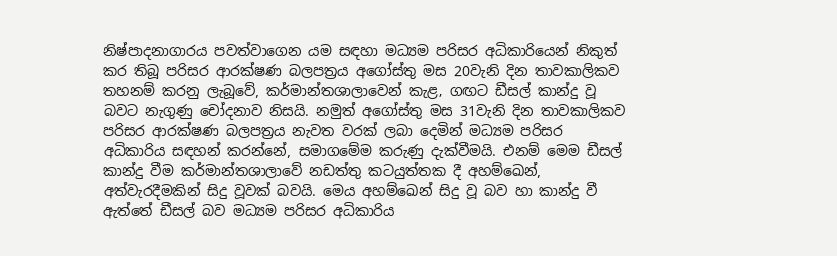නිෂ්පාදනාගාරය පවත්වාගෙන යම සඳහා මධ්‍යම පරිසර අධිකාරියෙන් නිකුත් කර තිබූ පරිසර ආරක්ෂණ බලපත්‍රය අගෝස්තු මස 20වැනි දින තාවකාලිකව තහනම් කරනු ලැබූවේ, කර්මාන්තශාලාවෙන් කැළ‚ ගඟට ඩීසල් කාන්දු වූ බවට නැගුණු චෝදනාව නිසයි. නමුත් අගෝස්තු මස 31වැනි දින තාවකාලිකව පරිසර ආරක්ෂණ බලපත්‍රය නැවත වරක් ලබා දෙමින් මධ්‍යම පරිසර අධිකාරිය සඳහන් කරන්නේ, සමාගමේම කරුණු දැක්වීමයි. එනම් මෙම ඩීසල් කාන්දු වීම කර්මාන්තශාලාවේ නඩත්තු කටයුත්තක දී අහම්ඛෙන්, අත්වැරදීමකින් සිදු වූවක් බවයි. මෙය අහම්ඛෙන් සිදු වූ බව හා කාන්දු වී ඇත්තේ ඩීසල් බව මධ්‍යම පරිසර අධිකාරිය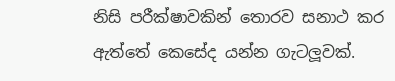නිසි පරීක්ෂාවකින් තොරව සනාථ කර ඇත්තේ කෙසේද යන්න ගැටලූවක්.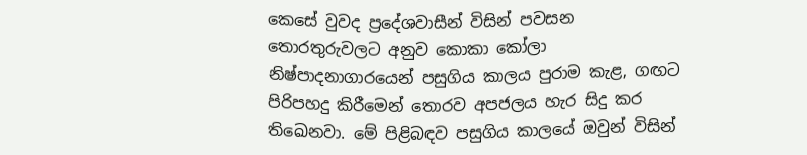කෙසේ වුවද ප්‍රදේශවාසීන් විසින් පවසන තොරතුරුවලට අනුව කොකා කෝලා නිෂ්පාදනාගාරයෙන් පසුගිය කාලය පුරාම කැළ‚ ගඟට පිරිපහදු කිරීමෙන් තොරව අපජලය හැර සිදු කර තිඛෙනවා. මේ පිළිබඳව පසුගිය කාලයේ ඔවුන් විසින්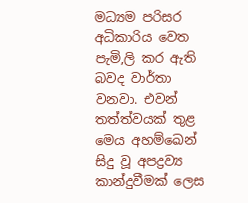මධ්‍යම පරිසර අධිකාරිය වෙත පැමි‚ලි කර ඇති බවද වාර්තා වනවා. එවන් තත්ත්වයක් තුළ මෙය අහම්ඛෙන් සිදු වූ අපද්‍රව්‍ය කාන්දුවීමක් ලෙස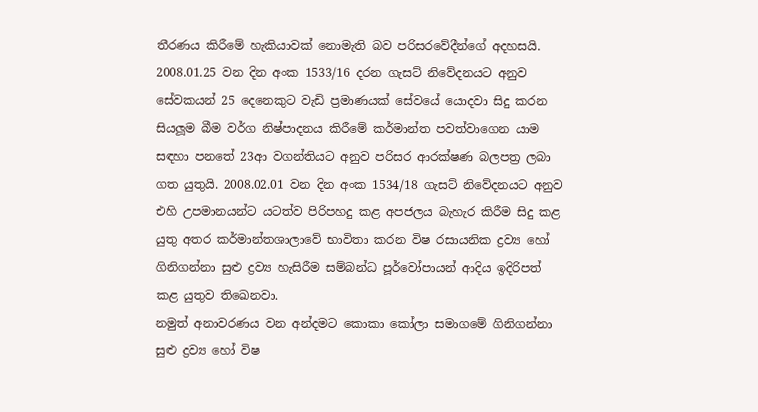තීරණය කිරීමේ හැකියාවක් නොමැති බව පරිසරවේදීන්ගේ අදහසයි.
2008.01.25 වන දින අංක 1533/16 දරන ගැසට් නිවේදනයට අනුව සේවකයන් 25 දෙනෙකුට වැඩි ප්‍රමාණයක් සේවයේ යොදවා සිදු කරන සියලූම බීම වර්ග නිෂ්පාදනය කිරීමේ කර්මාන්ත පවත්වාගෙන යාම සඳහා පනතේ 23ආ වගන්තියට අනුව පරිසර ආරක්ෂණ බලපත්‍ර ලබා ගත යුතුයි. 2008.02.01 වන දින අංක 1534/18 ගැසට් නිවේදනයට අනුව එහි උපමානයන්ට යටත්ව පිරිපහදු කළ අපජලය බැහැර කිරීම සිදු කළ යුතු අතර කර්මාන්තශාලාවේ භාවිතා කරන විෂ රසායනික ද්‍රව්‍ය හෝ ගිනිගන්නා සුළු ද්‍රව්‍ය හැසිරීම සම්බන්ධ පූර්වෝපායන් ආදිය ඉදිරිපත් කළ යුතුව තිඛෙනවා.
නමුත් අනාවරණය වන අන්දමට කොකා කෝලා සමාගමේ ගිනිගන්නා සුළු ද්‍රව්‍ය හෝ විෂ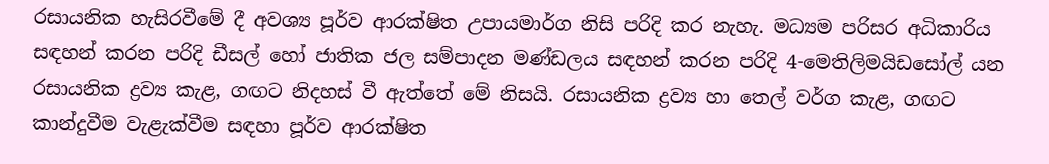රසායනික හැසිරවීමේ දී අවශ්‍ය පූර්ව ආරක්ෂිත උපායමාර්ග නිසි පරිදි කර නැහැ. මධ්‍යම පරිසර අධිකාරිය සඳහන් කරන පරිදි ඩීසල් හෝ ජාතික ජල සම්පාදන මණ්ඩලය සඳහන් කරන පරිදි 4-මෙතිලිමයිඩසෝල් යන රසායනික ද්‍රව්‍ය කැළ‚ ගඟට නිදහස් වී ඇත්තේ මේ නිසයි. රසායනික ද්‍රව්‍ය හා තෙල් වර්ග කැළ‚ ගඟට කාන්දුවීම වැළැක්වීම සඳහා පූර්ව ආරක්ෂිත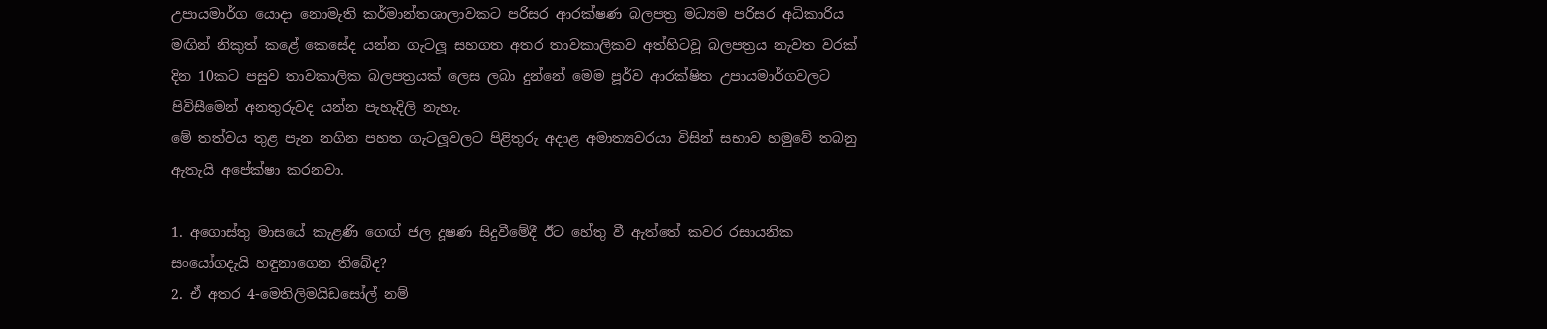උපායමාර්ග යොදා නොමැති කර්මාන්තශාලාවකට පරිසර ආරක්ෂණ බලපත්‍ර මධ්‍යම පරිසර අධිකාරිය මඟින් නිකුත් කළේ කෙසේද යන්න ගැටලූ සහගත අතර තාවකාලිකව අත්හිටවූ බලපත්‍රය නැවත වරක් දින 10කට පසුව තාවකාලික බලපත්‍රයක් ලෙස ලබා දුන්නේ මෙම පූර්ව ආරක්ෂිත උපායමාර්ගවලට පිවිසීමෙන් අනතුරුවද යන්න පැහැදිලි නැහැ.
මේ තත්වය තුළ පැන නගින පහත ගැටලූවලට පිළිතුරු අදාළ අමාත්‍යවරයා විසින් සභාව හමුවේ තබනු ඇතැයි අපේක්ෂා කරනවා.

1. අගොස්තු මාසයේ කැළණි ගෙඟ් ජල දූෂණ සිදුවීමේදී ඊට හේතු වී ඇත්තේ කවර රසායනික සංයෝගදැයි හඳුනාගෙන තිබේද?
2. ඒ අතර 4-මෙතිලිමයිඩසෝල් නම්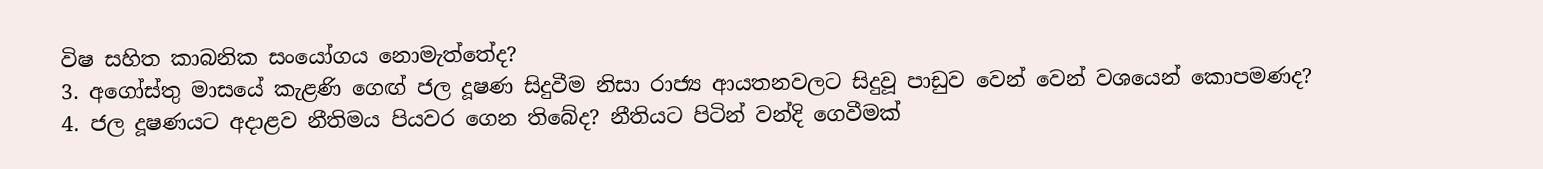විෂ සහිත කාබනික සංයෝගය නොමැත්තේද?
3. අගෝස්තු මාසයේ කැළණි ගෙඟ් ජල දූෂණ සිදුවීම නිසා රාජ්‍ය ආයතනවලට සිදුවූ පාඩුව වෙන් වෙන් වශයෙන් කොපමණද?
4. ජල දූෂණයට අදාළව නීතිමය පියවර ගෙන තිබේද? නීතියට පිටින් වන්දි ගෙවීමක්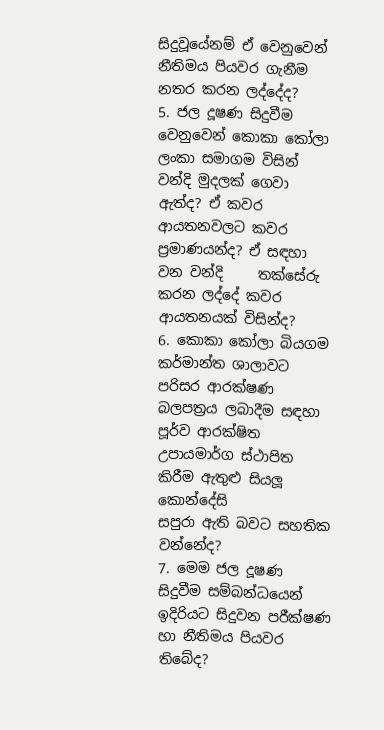සිදුවූයේනම් ඒ වෙනුවෙන් නීතිමය පියවර ගැනීම නතර කරන ලද්දේද?
5. ජල දූෂණ සිදුවීම වෙනුවෙන් කොකා කෝලා ලංකා සමාගම විසින් වන්දි මුදලක් ගෙවා ඇත්ද? ඒ කවර ආයතනවලට කවර ප්‍රමාණයන්ද? ඒ සඳහා වන වන්දි     තක්සේරු කරන ලද්දේ කවර ආයතනයක් විසින්ද?
6. කොකා කෝලා බියගම කර්මාන්ත ශාලාවට පරිසර ආරක්ෂණ බලපත්‍රය ලබාදීම සඳහා පූර්ව ආරක්ෂිත උපායමාර්ග ස්ථාපිත කිරීම ඇතුළු සියලූ කොන්දේසි              සපුරා ඇති බවට සහතික වන්නේද?
7. මෙම ජල දූෂණ සිදුවීම සම්බන්ධයෙන් ඉදිරියට සිදුවන පරීක්ෂණ හා නීතිමය පියවර තිබේද?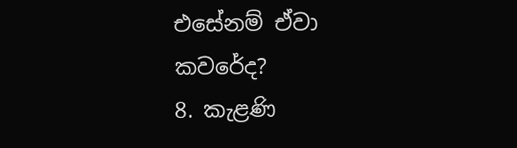එසේනම් ඒවා කවරේද?
8. කැළණි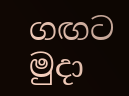ගඟට මුදා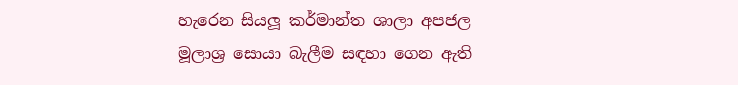හැරෙන සියලූ කර්මාන්ත ශාලා අපජල මූලාශ්‍ර සොයා බැලීම සඳහා ගෙන ඇති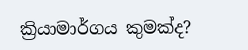ක්‍රියාමාර්ගය කුමක්ද?